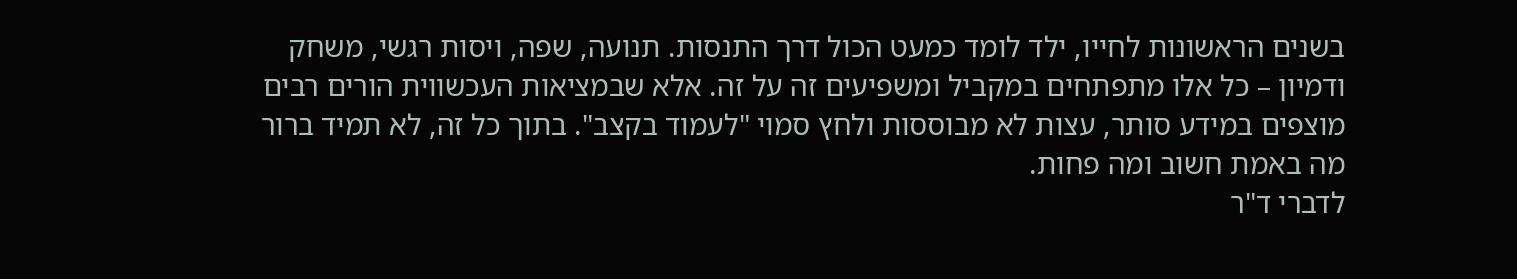בשנים הראשונות לחייו, ילד לומד כמעט הכול דרך התנסות. תנועה, שפה, ויסות רגשי, משחק ודמיון – כל אלו מתפתחים במקביל ומשפיעים זה על זה. אלא שבמציאות העכשווית הורים רבים מוצפים במידע סותר, עצות לא מבוססות ולחץ סמוי "לעמוד בקצב". בתוך כל זה, לא תמיד ברור מה באמת חשוב ומה פחות.
לדברי ד"ר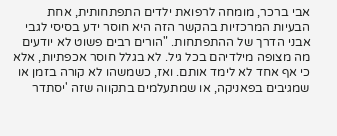אבי ברכר, מומחה לרפואת ילדים התפתחותית, אחת הבעיות המרכזיות בהקשר הזה היא חוסר ידע בסיסי לגבי אבני הדרך של ההתפתחות. "הורים רבים פשוט לא יודעים מה מצופה מילדיהם בכל גיל. לא בגלל חוסר אכפתיות, אלא כי אף אחד לא לימד אותם. ואז, כשמשהו לא קורה בזמן או שמגיבים בפאניקה, או שמתעלמים בתקווה שזה 'יסתדר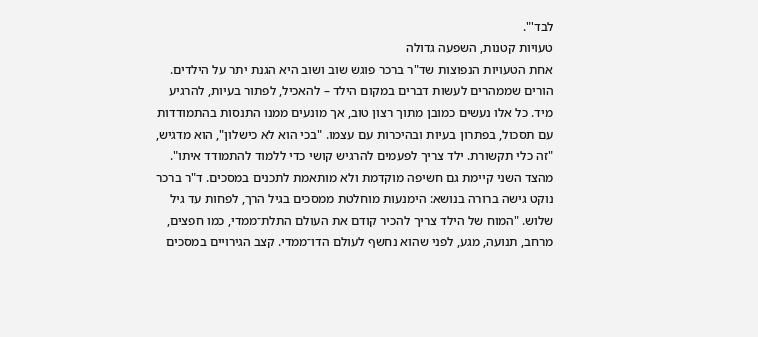לבד'".
טעויות קטנות, השפעה גדולה
אחת הטעויות הנפוצות שד"ר ברכר פוגש שוב ושוב היא הגנת יתר על הילדים. הורים שממהרים לעשות דברים במקום הילד – להאכיל, לפתור בעיות, להרגיע מיד. כל אלו נעשים כמובן מתוך רצון טוב, אך מונעים ממנו התנסות בהתמודדות עם תסכול, בפתרון בעיות ובהיכרות עם עצמו. "בכי הוא לא כישלון", הוא מדגיש, "זה כלי תקשורת. ילד צריך לפעמים להרגיש קושי כדי ללמוד להתמודד איתו".
מהצד השני קיימת גם חשיפה מוקדמת ולא מותאמת לתכנים במסכים. ד"ר ברכר נוקט גישה ברורה בנושא: הימנעות מוחלטת ממסכים בגיל הרך, לפחות עד גיל שלוש. "המוח של הילד צריך להכיר קודם את העולם התלת־ממדי, כמו חפצים, מרחב, תנועה, מגע, לפני שהוא נחשף לעולם הדו־ממדי. קצב הגירויים במסכים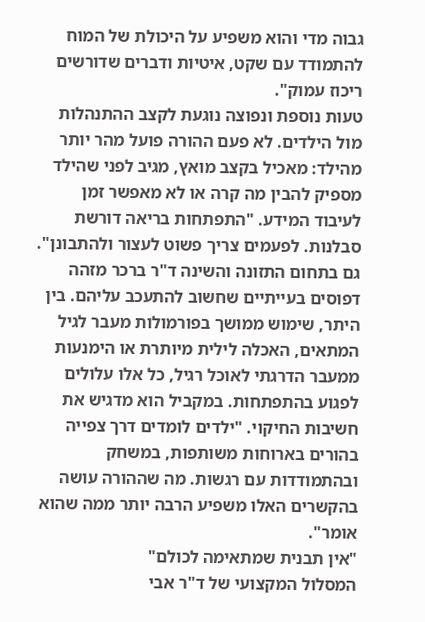גבוה מדי והוא משפיע על היכולת של המוח להתמודד עם שקט, איטיות ודברים שדורשים ריכוז עמוק".
טעות נוספת ונפוצה נוגעת לקצב ההתנהלות מול הילדים. לא פעם ההורה פועל מהר יותר מהילד: מאכיל בקצב מואץ, מגיב לפני שהילד מספיק להבין מה קרה או לא מאפשר זמן לעיבוד המידע. "התפתחות בריאה דורשת סבלנות. לפעמים צריך פשוט לעצור ולהתבונן".
גם בתחום התזונה והשינה ד"ר ברכר מזהה דפוסים בעייתיים שחשוב להתעכב עליהם. בין היתר, שימוש ממושך בפורמולות מעבר לגיל המתאים, האכלה לילית מיותרת או הימנעות ממעבר הדרגתי לאוכל רגיל, כל אלו עלולים לפגוע בהתפתחות. במקביל הוא מדגיש את חשיבות החיקוי. "ילדים לומדים דרך צפייה בהורים בארוחות משותפות, במשחק ובהתמודדות עם רגשות. מה שההורה עושה בהקשרים האלו משפיע הרבה יותר ממה שהוא אומר".
"אין תבנית שמתאימה לכולם"
המסלול המקצועי של ד"ר אבי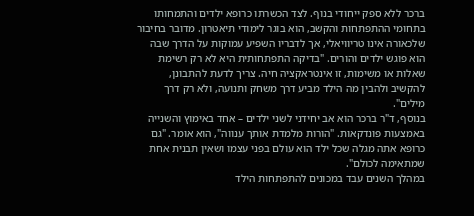ברכר ללא ספק ייחודי בנוף. לצד הכשרתו כרופא ילדים והתמחותו בתחומי ההתפתחות והקשב, הוא בוגר לימודי תיאטרון. מדובר בחיבור שלכאורה אינו טריוויאלי, אך לדבריו השפיע עמוקות על הדרך שבה הוא פוגש ילדים והורים. "בדיקה התפתחותית היא לא רק רשימת שאלות או משימות, זו אינטראקציה חיה. צריך לדעת להתבונן, להקשיב ולהבין מה הילד מביע דרך משחק ותנועה, ולא רק דרך מילים".
בנוסף, ד"ר ברכר הוא אב יחידני לשני ילדים – אחד באימוץ והשנייה באמצעות פונדקאות. "הורות מלמדת אותך ענווה", הוא אומר. "גם כרופא אתה מגלה שכל ילד הוא עולם בפני עצמו ושאין תבנית אחת שמתאימה לכולם".
במהלך השנים עבד במכונים להתפתחות הילד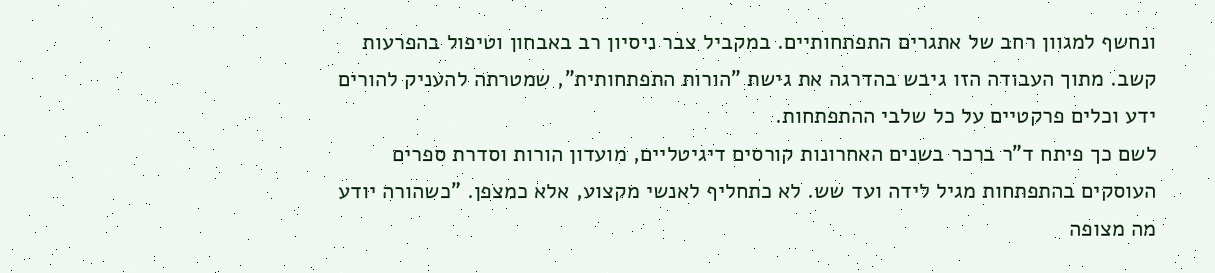ונחשף למגוון רחב של אתגרים התפתחותיים. במקביל צבר ניסיון רב באבחון וטיפול בהפרעות קשב. מתוך העבודה הזו גיבש בהדרגה את גישת "הורות התפתחותית", שמטרתה להעניק להורים ידע וכלים פרקטיים על כל שלבי ההתפתחות.
לשם כך פיתח ד"ר ברכר בשנים האחרונות קורסים דיגיטליים, מועדון הורות וסדרת ספרים העוסקים בהתפתחות מגיל לידה ועד שש. לא כתחליף לאנשי מקצוע, אלא כמצפן. "כשהורה יודע מה מצופה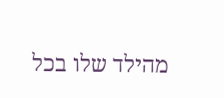מהילד שלו בכל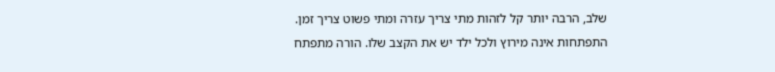שלב, הרבה יותר קל לזהות מתי צריך עזרה ומתי פשוט צריך זמן. התפתחות אינה מירוץ ולכל ילד יש את הקצב שלו. הורה מתפתח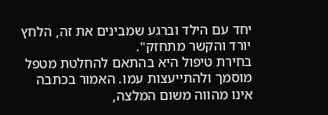יחד עם הילד וברגע שמבינים את זה, הלחץ יורד והקשר מתחזק".
בחירת טיפול היא בהתאם להחלטת מטפל מוסמך ולהתייעצות עמו. האמור בכתבה אינו מהווה משום המלצה,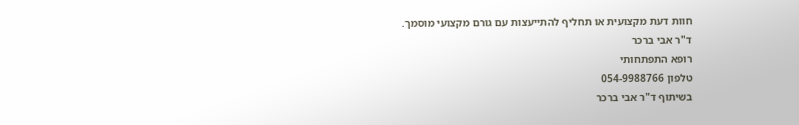חוות דעת מקצועית או תחליף להתייעצות עם גורם מקצועי מוסמך.
ד"ר אבי ברכר
רופא התפתחותי
טלפון 054-9988766
בשיתוף ד"ר אבי ברכר